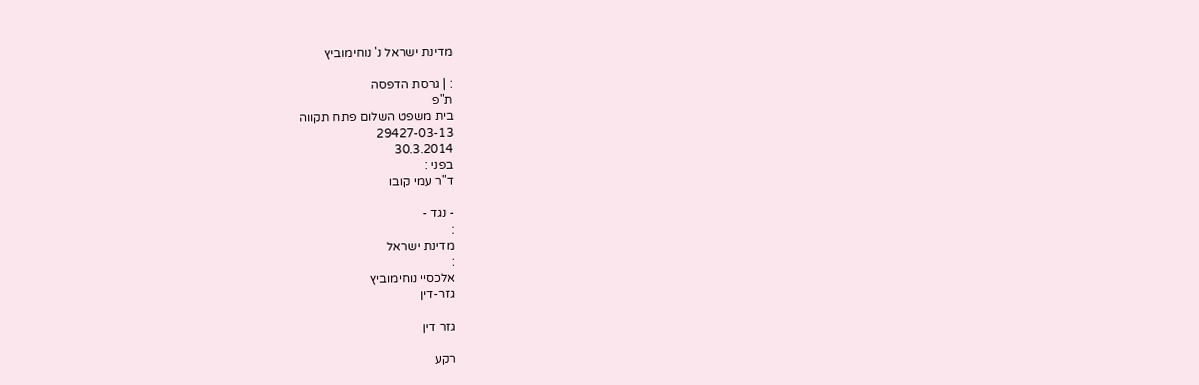מדינת ישראל נ' נוחימוביץ

: | גרסת הדפסה
ת"פ
בית משפט השלום פתח תקווה
29427-03-13
30.3.2014
בפני :
ד"ר עמי קובו

- נגד -
:
מדינת ישראל
:
אלכסיי נוחימוביץ
גזר-דין

גזר דין

רקע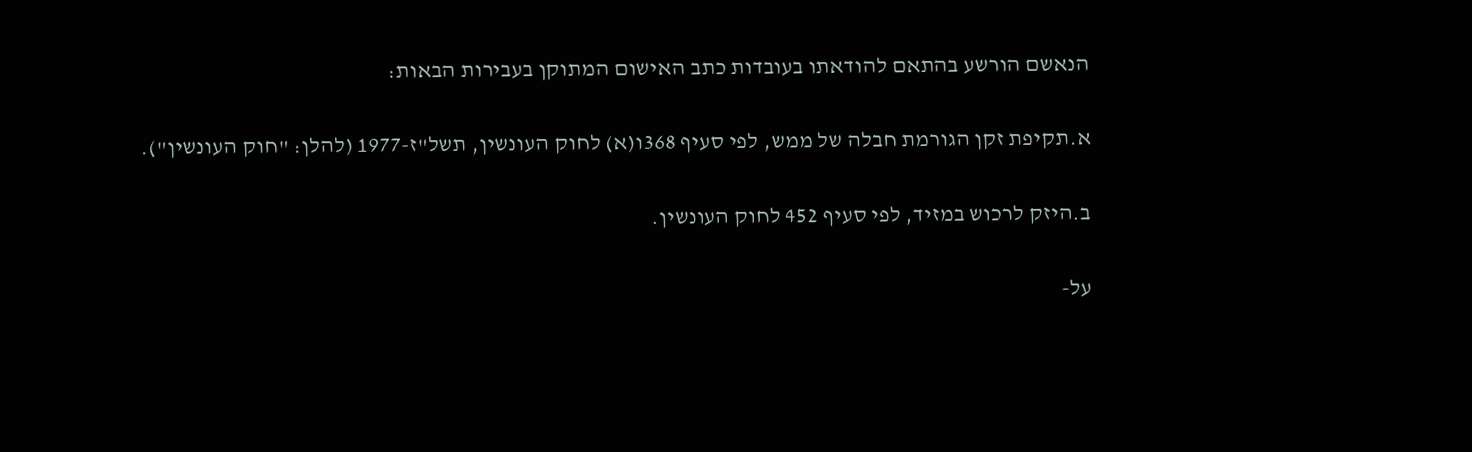הנאשם הורשע בהתאם להודאתו בעובדות כתב האישום המתוקן בעבירות הבאות:

א.תקיפת זקן הגורמת חבלה של ממש, לפי סעיף 368ו(א) לחוק העונשין, תשל"ז-1977 (להלן: "חוק העונשין").

ב.היזק לרכוש במזיד, לפי סעיף 452 לחוק העונשין.

על-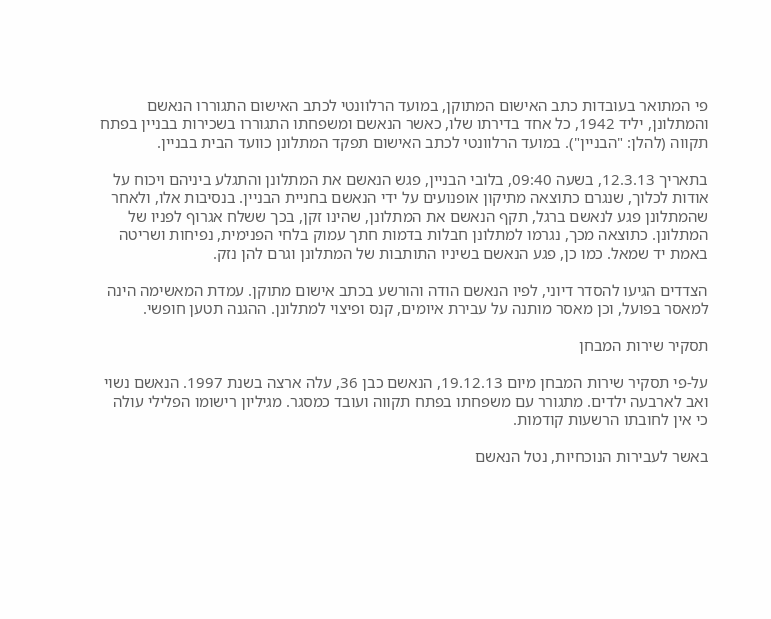פי המתואר בעובדות כתב האישום המתוקן, במועד הרלוונטי לכתב האישום התגוררו הנאשם והמתלונן, יליד 1942, כל אחד בדירתו שלו, כאשר הנאשם ומשפחתו התגוררו בשכירות בבניין בפתח תקווה (להלן: "הבניין"). במועד הרלוונטי לכתב האישום תפקד המתלונן כוועד הבית בבניין.

בתאריך 12.3.13, בשעה 09:40, בלובי הבניין, פגש הנאשם את המתלונן והתגלע ביניהם ויכוח על אודות לכלוך, שנגרם כתוצאה מתיקון אופנועים על ידי הנאשם בחניית הבניין. בנסיבות אלו, ולאחר שהמתלונן פגע לנאשם ברגל, תקף הנאשם את המתלונן, שהינו זקן, בכך ששלח אגרוף לפניו של המתלונן. כתוצאה מכך, נגרמו למתלונן חבלות בדמות חתך עמוק בלחי הפנימית, נפיחות ושריטה באמת יד שמאל. כמו כן, פגע הנאשם בשיניו התותבות של המתלונן וגרם להן נזק.

הצדדים הגיעו להסדר דיוני, לפיו הנאשם הודה והורשע בכתב אישום מתוקן. עמדת המאשימה הינה למאסר בפועל, וכן מאסר מותנה על עבירת איומים, קנס ופיצוי למתלונן. ההגנה תטען חופשי.

תסקיר שירות המבחן

על-פי תסקיר שירות המבחן מיום 19.12.13, הנאשם כבן 36, עלה ארצה בשנת 1997. הנאשם נשוי ואב לארבעה ילדים. מתגורר עם משפחתו בפתח תקווה ועובד כמסגר. מגיליון רישומו הפלילי עולה כי אין לחובתו הרשעות קודמות.

באשר לעבירות הנוכחיות, נטל הנאשם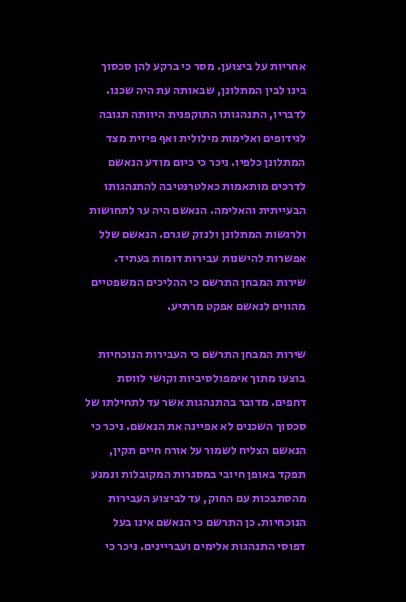אחריות על ביצוען. מסר כי ברקע להן סכסוך בינו לבין המתלונן, שבאותה עת היה שכנו. לדבריו, התנהגותו התוקפנית היוותה תגובה לגידופים ואלימות מילולית ואף פיזית מצד המתלונן כלפיו. ניכר כי כיום מודע הנאשם לדרכים מותאמות כאלטרנטיבה להתנהגותו הבעייתית והאלימה. הנאשם היה ער לתחושות ולרגשות המתלונן ולנזק שגרם. הנאשם שלל אפשרות להישנות עבירות דומות בעתיד. שירות המבחן התרשם כי ההליכים המשפטיים מהווים לנאשם אפקט מרתיע.

שירות המבחן התרשם כי העבירות הנוכחיות בוצעו מתוך אימפולסיביות וקושי לווסת דחפים. מדובר בהתנהגות אשר עד לתחילתו של סכסוך השכנים לא אפיינה את הנאשם. ניכר כי הנאשם הצליח לשמור על אורח חיים תקין, תפקד באופן חיובי במסגרות המקובלות ונמנע מהסתבכות עם החוק, עד לביצוע העבירות הנוכחיות. כן התרשם כי הנאשם אינו בעל דפוסי התנהגות אלימים ועבריינים. ניכר כי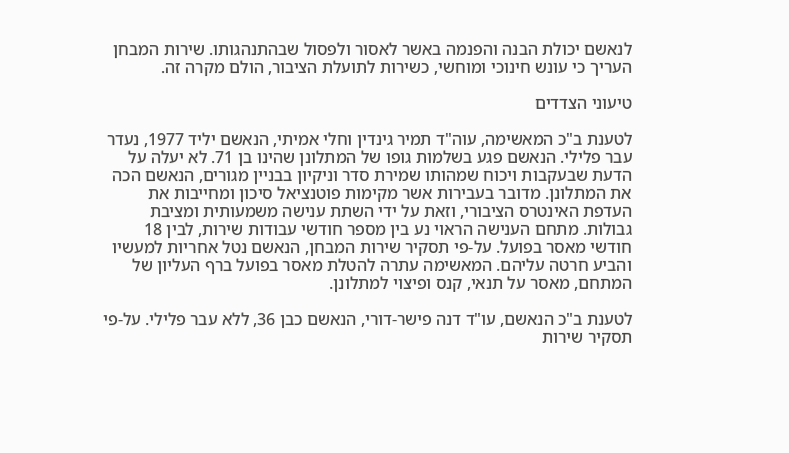לנאשם יכולת הבנה והפנמה באשר לאסור ולפסול שבהתנהגותו. שירות המבחן העריך כי עונש חינוכי ומוחשי, כשירות לתועלת הציבור, הולם מקרה זה.

טיעוני הצדדים

לטענת ב"כ המאשימה, עוה"ד תמיר גינדין וחלי אמיתי, הנאשם יליד 1977, נעדר עבר פלילי. הנאשם פגע בשלמות גופו של המתלונן שהינו בן 71. לא יעלה על הדעת שבעקבות ויכוח שמהותו שמירת סדר וניקיון בבניין מגורים, הנאשם הכה את המתלונן. מדובר בעבירות אשר מקימות פוטנציאל סיכון ומחייבות את העדפת האינטרס הציבורי, וזאת על ידי השתת ענישה משמעותית ומציבת גבולות. מתחם הענישה הראוי נע בין מספר חודשי עבודות שירות, לבין 18 חודשי מאסר בפועל. על-פי תסקיר שירות המבחן, הנאשם נטל אחריות למעשיו והביע חרטה עליהם. המאשימה עתרה להטלת מאסר בפועל ברף העליון של המתחם, מאסר על תנאי, קנס ופיצוי למתלונן.

לטענת ב"כ הנאשם, עו"ד דנה פישר-דורי, הנאשם כבן 36, ללא עבר פלילי. על-פי תסקיר שירות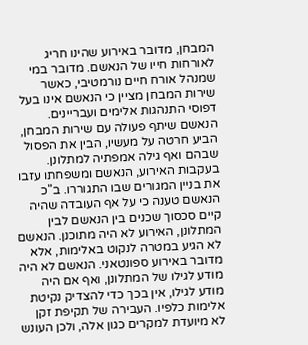המבחן, מדובר באירוע שהינו חריג לאורחות חייו של הנאשם. מדובר במי שמנהל אורח חיים נורמטיבי, כאשר שירות המבחן מציין כי הנאשם אינו בעל דפוסי התנהגות אלימים ועבריינים. הנאשם שיתף פעולה עם שירות המבחן, הביע חרטה על מעשיו, הבין את הפסול שבהם ואף גילה אמפתיה למתלונן. בעקבות האירוע, הנאשם ומשפחתו עזבו את בניין המגורים שבו התגוררו. ב"כ הנאשם טענה כי על אף העובדה שהיה קיים סכסוך שכנים בין הנאשם לבין המתלונן, האירוע לא היה מתוכנן. הנאשם לא הגיע במטרה לנקוט באלימות, אלא מדובר באירוע ספונטאני. הנאשם לא היה מודע לגילו של המתלונן, ואף אם היה מודע לגילו, אין בכך כדי להצדיק נקיטת אלימות כלפיו. העבירה של תקיפת זקן לא מיועדת למקרים כגון אלה, ולכן העונש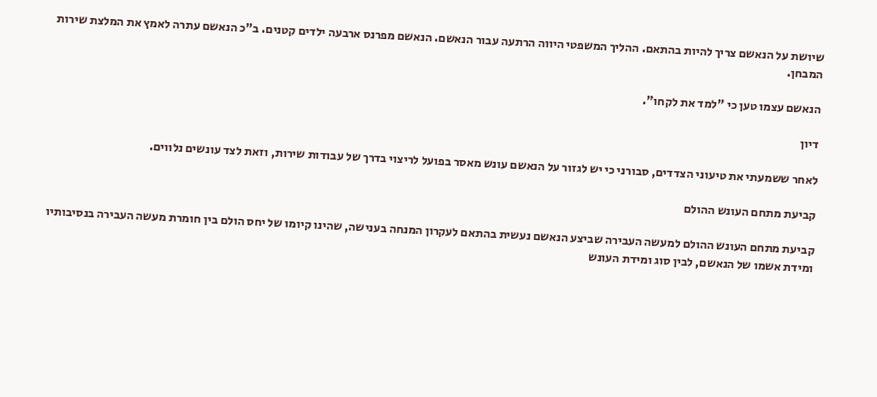שיושת על הנאשם צריך להיות בהתאם. ההליך המשפטי היווה הרתעה עבור הנאשם. הנאשם מפרנס ארבעה ילדים קטנים. ב"כ הנאשם עתרה לאמץ את המלצת שירות המבחן.

הנאשם עצמו טען כי "למד את לקחו".

דיון

לאחר ששמעתי את טיעוני הצדדים, סבורני כי יש לגזור על הנאשם עונש מאסר בפועל לריצוי בדרך של עבודות שירות, וזאת לצד עונשים נלווים.

קביעת מתחם העונש ההולם

קביעת מתחם העונש ההולם למעשה העבירה שביצע הנאשם נעשית בהתאם לעקרון המנחה בענישה, שהינו קיומו של יחס הולם בין חומרת מעשה העבירה בנסיבותיו ומידת אשמו של הנאשם, לבין סוג ומידת העונש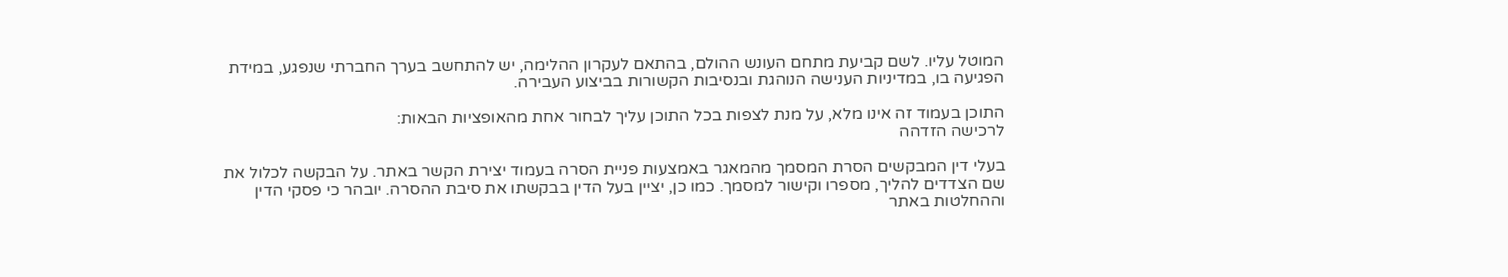המוטל עליו. לשם קביעת מתחם העונש ההולם, בהתאם לעקרון ההלימה, יש להתחשב בערך החברתי שנפגע, במידת הפגיעה בו, במדיניות הענישה הנוהגת ובנסיבות הקשורות בביצוע העבירה.

התוכן בעמוד זה אינו מלא, על מנת לצפות בכל התוכן עליך לבחור אחת מהאופציות הבאות:
לרכישה הזדהה

בעלי דין המבקשים הסרת המסמך מהמאגר באמצעות פניית הסרה בעמוד יצירת הקשר באתר. על הבקשה לכלול את שם הצדדים להליך, מספרו וקישור למסמך. כמו כן, יציין בעל הדין בבקשתו את סיבת ההסרה. יובהר כי פסקי הדין וההחלטות באתר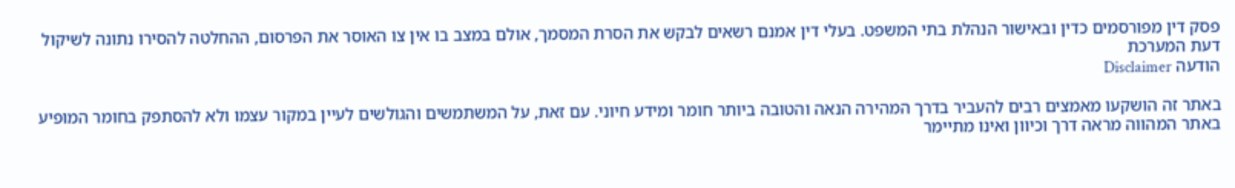פסק דין מפורסמים כדין ובאישור הנהלת בתי המשפט. בעלי דין אמנם רשאים לבקש את הסרת המסמך, אולם במצב בו אין צו האוסר את הפרסום, ההחלטה להסירו נתונה לשיקול דעת המערכת
הודעה Disclaimer

באתר זה הושקעו מאמצים רבים להעביר בדרך המהירה הנאה והטובה ביותר חומר ומידע חיוני. עם זאת, על המשתמשים והגולשים לעיין במקור עצמו ולא להסתפק בחומר המופיע באתר המהווה מראה דרך וכיוון ואינו מתיימר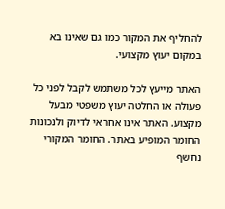להחליף את המקור כמו גם שאינו בא במקום יעוץ מקצועי.

האתר מייעץ לכל משתמש לקבל לפני כל פעולה או החלטה יעוץ משפטי מבעל מקצוע. האתר אינו אחראי לדיוק ולנכונות החומר המופיע באתר. החומר המקורי נחשף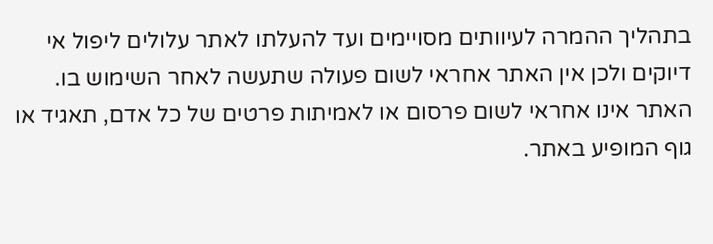בתהליך ההמרה לעיוותים מסויימים ועד להעלתו לאתר עלולים ליפול אי דיוקים ולכן אין האתר אחראי לשום פעולה שתעשה לאחר השימוש בו. האתר אינו אחראי לשום פרסום או לאמיתות פרטים של כל אדם, תאגיד או גוף המופיע באתר.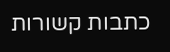כתבות קשורות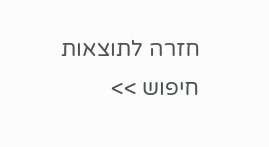חזרה לתוצאות חיפוש >>